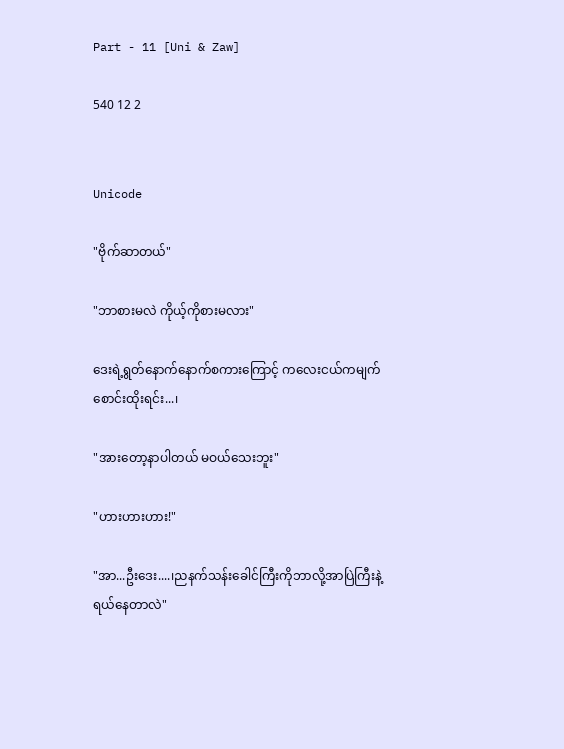Part - 11 [Uni & Zaw]

540 12 2


Unicode

"ဗိုက်ဆာတယ်"

"ဘာစားမလဲ ကိုယ့်ကိုစားမလား"

ဒေးရဲ့ရွတ်နောက်နောက်စကားကြောင့် ကလေးငယ်ကမျက်စောင်းထိုးရင်း...၊

"အားတော့နာပါတယ် မဝယ်သေးဘူး"

"ဟားဟားဟား!"

"အာ...ဦးဒေး....၊ညနက်သန်းခေါင်ကြီးကိုဘာလို့အာပြဲကြီးနဲ့ရယ်နေတာလဲ"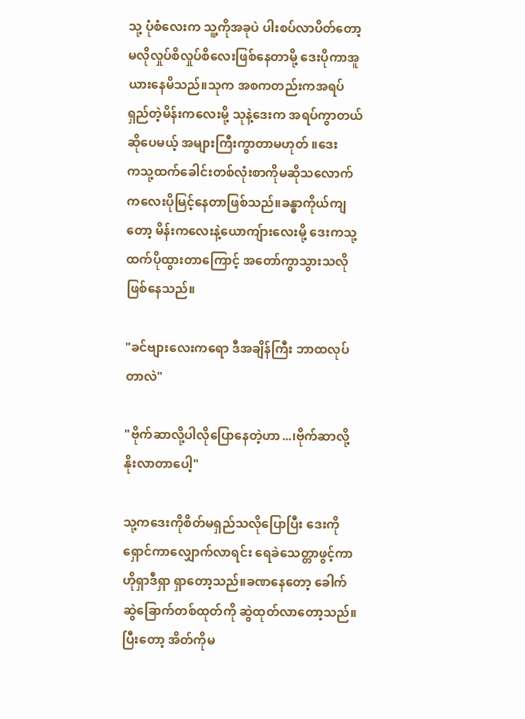သု့ ပုံစံလေးက သူ့ကိုအခုပဲ ပါးစပ်လာပိတ်တော့မလိုလှုပ်စိလှုပ်စိလေးဖြစ်နေတာမို့ ဒေးပိုကာအူယားနေမိသည်။သုက အစကတည်းကအရပ်ရှည်တဲ့မိန်းကလေးမို့ သုနဲ့ဒေးက အရပ်ကွာတယ်ဆိုပေမယ့် အများကြီးကွာတာမဟုတ် ။ဒေးက‌သု့ထက်ခေါင်းတစ်လုံးစာကိုမဆိုသလောက်ကလေးပိုမြင့်နေတာဖြစ်သည်။ခန္ဓာကိုယ်ကျတော့ မိန်းကလေးနဲ့ယောကျ်ားလေးမို့ ဒေးကသု့ထက်ပိုထွားတာကြောင့် အတော်ကွာသွားသလိုဖြစ်နေသည်။

"ခင်ဗျားလေးကရော ဒီအချိန်ကြီး ဘာထလုပ်တာလဲ"

"ဗိုက်ဆာလို့ပါလိုပြောနေတဲ့ဟာ...၊ဗိုက်ဆာလို့ နိုးလာတာပေါ့"

သု့ကဒေးကိုစိတ်မရှည်သလိုပြောပြီး ဒေးကိုရှောင်ကာလျှောက်လာရင်း ‌ရေခဲသေတ္တာဖွင့်ကာ ဟိုရှာဒီရှာ ရှာတော့သည်။ခဏနေတော့ ခေါက်ဆွဲခြောက်တစ်ထုတ်ကို ဆွဲထုတ်လာတော့သည်။ပြီးတော့ အိတ်ကိုမ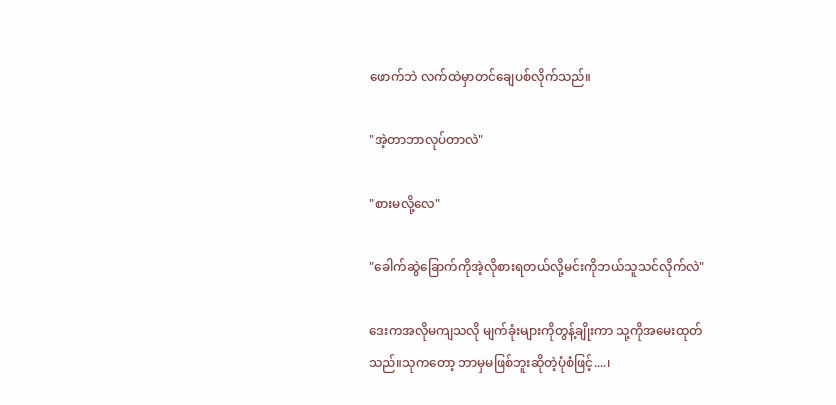ဖောက်ဘဲ လက်ထဲမှာတင်ချေပစ်လိုက်သည်။

"အဲ့တာဘာလုပ်တာလဲ"

"စားမလို့လေ"

"ခေါက်ဆွဲခြောက်ကိုအဲ့လိုစားရတယ်လို့မင်းကိုဘယ်သူသင်လိုက်လဲ"

ဒေးကအလိုမကျသလို မျက်ခုံးများကိုတွန့်ချိုးကာ သု့ကိုအမေးထုတ်သည်။သုကတော့ ဘာမှမဖြစ်ဘူးဆိုတဲ့ပုံစံဖြင့်....၊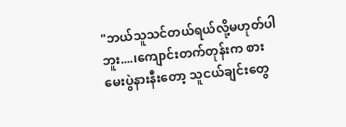"ဘယ်သူသင်တယ်ရယ်လို့မဟုတ်ပါဘူး....၊ကျောင်းတက်တုန်းက စားမေးပွဲနားနီးတော့ သူငယ်ချင်းတွေ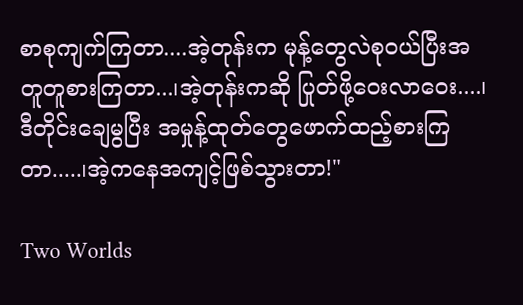စာစုကျက်ကြတာ....အဲ့တုန်းက မုန့်တွေလဲစုဝယ်ပြီးအတူတူစားကြတာ...၊အဲ့တုန်းကဆို ပြုတ်ဖို့ဝေးလာဝေး....၊ဒီတိုင်းချေမွပြီး အမှုန့်ထုတ်တွေဖောက်ထည့်စားကြတာ.....၊အဲ့ကနေအကျင့်ဖြစ်သွားတာ!"

Two Worlds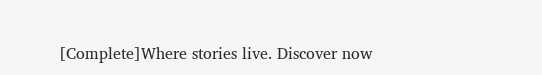[Complete]Where stories live. Discover now